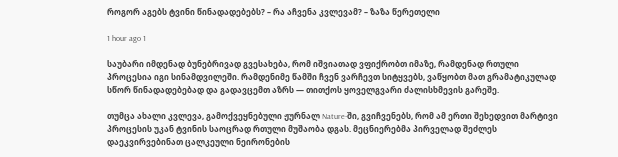როგორ აგებს ტვინი წინადადებებს? – რა აჩვენა კვლევამ? – ზაზა წერეთელი

1 hour ago 1

საუბარი იმდენად ბუნებრივად გვესახება, რომ იშვიათად ვფიქრობთ იმაზე, რამდენად რთული პროცესია იგი სინამდვილეში. რამდენიმე წამში ჩვენ ვარჩევთ სიტყვებს, ვაწყობთ მათ გრამატიკულად სწორ წინადადებებად და გადავცემთ აზრს — თითქოს ყოველგვარი ძალისხმევის გარეშე.

თუმცა ახალი კვლევა, გამოქვეყნებული ჟურნალ Nature-ში, გვიჩვენებს, რომ ამ ერთი შეხედვით მარტივი პროცესის უკან ტვინის საოცრად რთული მუშაობა დგას. მეცნიერებმა პირველად შეძლეს დაეკვირვებინათ ცალკეული ნეირონების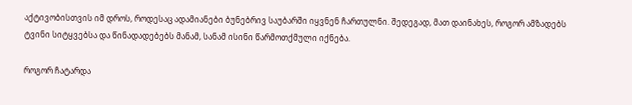აქტივობისთვის იმ დროს, როდესაც ადამიანები ბუნებრივ საუბარში იყვნენ ჩართულნი. შედეგად, მათ დაინახეს, როგორ ამზადებს ტვინი სიტყვებსა და წინადადებებს მანამ, სანამ ისინი წარმოთქმული იქნება.

როგორ ჩატარდა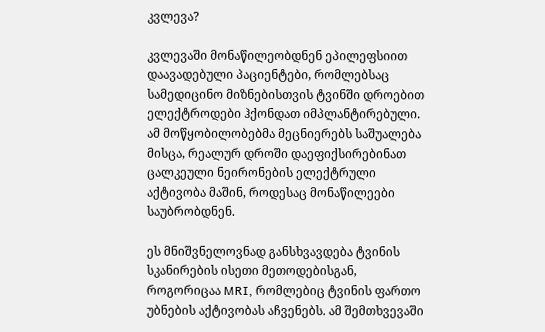კვლევა?

კვლევაში მონაწილეობდნენ ეპილეფსიით დაავადებული პაციენტები, რომლებსაც სამედიცინო მიზნებისთვის ტვინში დროებით ელექტროდები ჰქონდათ იმპლანტირებული. ამ მოწყობილობებმა მეცნიერებს საშუალება მისცა, რეალურ დროში დაეფიქსირებინათ ცალკეული ნეირონების ელექტრული აქტივობა მაშინ, როდესაც მონაწილეები საუბრობდნენ.

ეს მნიშვნელოვნად განსხვავდება ტვინის სკანირების ისეთი მეთოდებისგან, როგორიცაა MRI, რომლებიც ტვინის ფართო უბნების აქტივობას აჩვენებს. ამ შემთხვევაში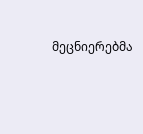მეცნიერებმა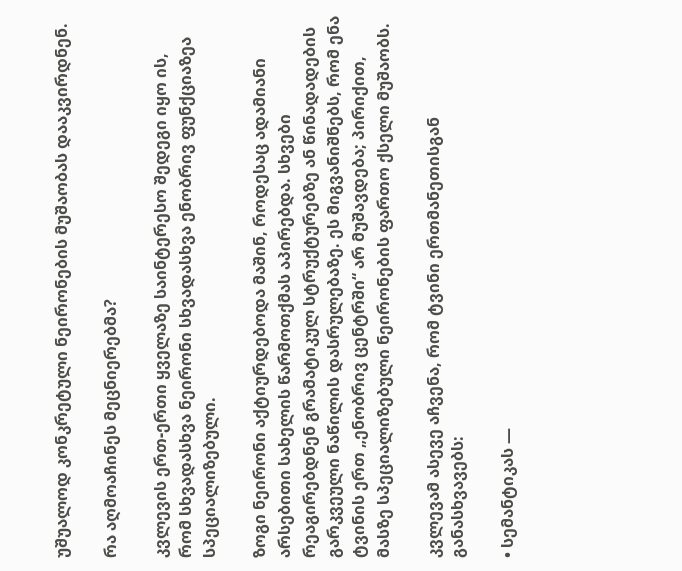უშუალოდ კონკრეტული ნეირონების მუშაობას დააკვირდნენ.

რა აღმოაჩინეს მეცნიერებმა?

კვლევის ერთ-ერთი ყველაზე საინტერესო შედეგი იყო ის, რომ სხვადასხვა ნეირონი სხვადასხვა ენობრივ ფუნქციაზეა სპეციალიზებული.

ზოგი ნეირონი აქტიურდებოდა მაშინ, როდესაც ადამიანი არსებითი სახელის წარმოთქმას აპირებდა. სხვები რეაგირებდნენ გრამატიკულ სტრუქტურებზე ან წინადადების გარკვეული ნაწილის დასრულებაზე. ეს მიგვანიშნებს, რომ ენა ტვინის ერთ „ენობრივ ცენტრში“ არ მუშავდება; პირიქით, მასზე სპეციალიზებული ნეირონების ფართო ქსელი მუშაობს.

კვლევამ ასევე აჩვენა, რომ ტვინი ერთმანეთისგან განასხვავებს:

• სემანტიკას —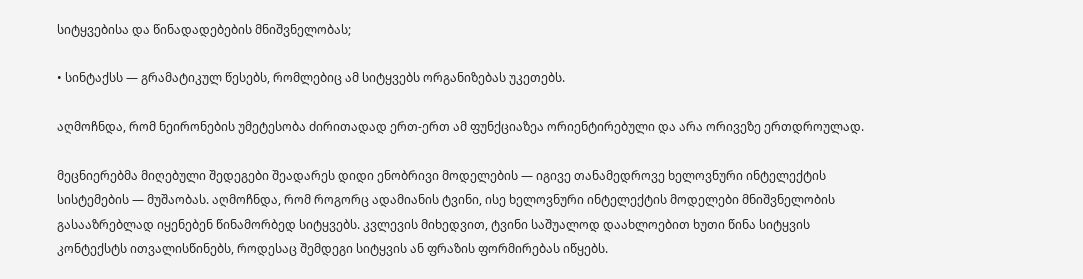სიტყვებისა და წინადადებების მნიშვნელობას;

• სინტაქსს — გრამატიკულ წესებს, რომლებიც ამ სიტყვებს ორგანიზებას უკეთებს.

აღმოჩნდა, რომ ნეირონების უმეტესობა ძირითადად ერთ-ერთ ამ ფუნქციაზეა ორიენტირებული და არა ორივეზე ერთდროულად.

მეცნიერებმა მიღებული შედეგები შეადარეს დიდი ენობრივი მოდელების — იგივე თანამედროვე ხელოვნური ინტელექტის სისტემების — მუშაობას. აღმოჩნდა, რომ როგორც ადამიანის ტვინი, ისე ხელოვნური ინტელექტის მოდელები მნიშვნელობის გასააზრებლად იყენებენ წინამორბედ სიტყვებს. კვლევის მიხედვით, ტვინი საშუალოდ დაახლოებით ხუთი წინა სიტყვის კონტექსტს ითვალისწინებს, როდესაც შემდეგი სიტყვის ან ფრაზის ფორმირებას იწყებს.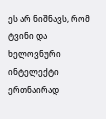ეს არ ნიშნავს, რომ ტვინი და ხელოვნური ინტელექტი ერთნაირად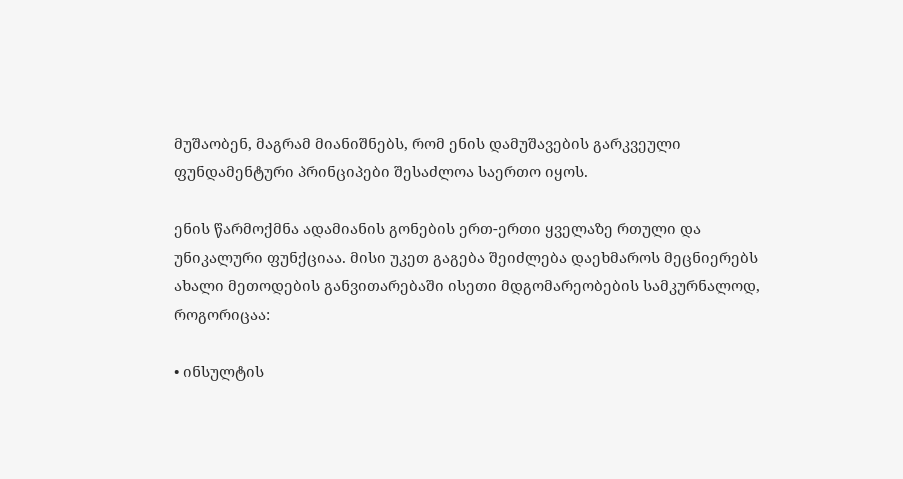მუშაობენ, მაგრამ მიანიშნებს, რომ ენის დამუშავების გარკვეული ფუნდამენტური პრინციპები შესაძლოა საერთო იყოს.

ენის წარმოქმნა ადამიანის გონების ერთ-ერთი ყველაზე რთული და უნიკალური ფუნქციაა. მისი უკეთ გაგება შეიძლება დაეხმაროს მეცნიერებს ახალი მეთოდების განვითარებაში ისეთი მდგომარეობების სამკურნალოდ, როგორიცაა:

• ინსულტის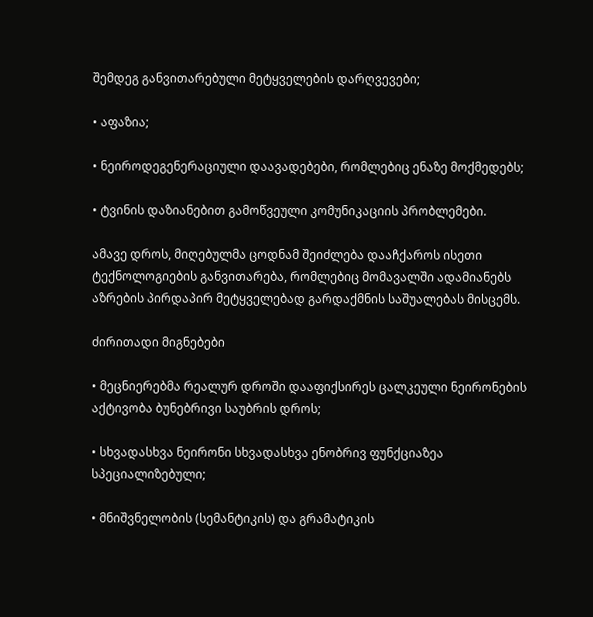შემდეგ განვითარებული მეტყველების დარღვევები;

• აფაზია;

• ნეიროდეგენერაციული დაავადებები, რომლებიც ენაზე მოქმედებს;

• ტვინის დაზიანებით გამოწვეული კომუნიკაციის პრობლემები.

ამავე დროს, მიღებულმა ცოდნამ შეიძლება დააჩქაროს ისეთი ტექნოლოგიების განვითარება, რომლებიც მომავალში ადამიანებს აზრების პირდაპირ მეტყველებად გარდაქმნის საშუალებას მისცემს.

ძირითადი მიგნებები

• მეცნიერებმა რეალურ დროში დააფიქსირეს ცალკეული ნეირონების აქტივობა ბუნებრივი საუბრის დროს;

• სხვადასხვა ნეირონი სხვადასხვა ენობრივ ფუნქციაზეა სპეციალიზებული;

• მნიშვნელობის (სემანტიკის) და გრამატიკის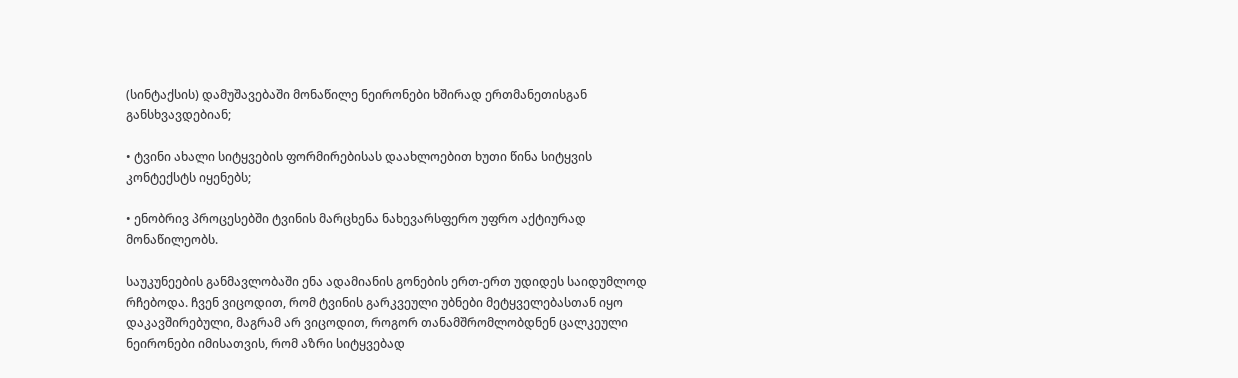(სინტაქსის) დამუშავებაში მონაწილე ნეირონები ხშირად ერთმანეთისგან განსხვავდებიან;

• ტვინი ახალი სიტყვების ფორმირებისას დაახლოებით ხუთი წინა სიტყვის კონტექსტს იყენებს;

• ენობრივ პროცესებში ტვინის მარცხენა ნახევარსფერო უფრო აქტიურად მონაწილეობს.

საუკუნეების განმავლობაში ენა ადამიანის გონების ერთ-ერთ უდიდეს საიდუმლოდ რჩებოდა. ჩვენ ვიცოდით, რომ ტვინის გარკვეული უბნები მეტყველებასთან იყო დაკავშირებული, მაგრამ არ ვიცოდით, როგორ თანამშრომლობდნენ ცალკეული ნეირონები იმისათვის, რომ აზრი სიტყვებად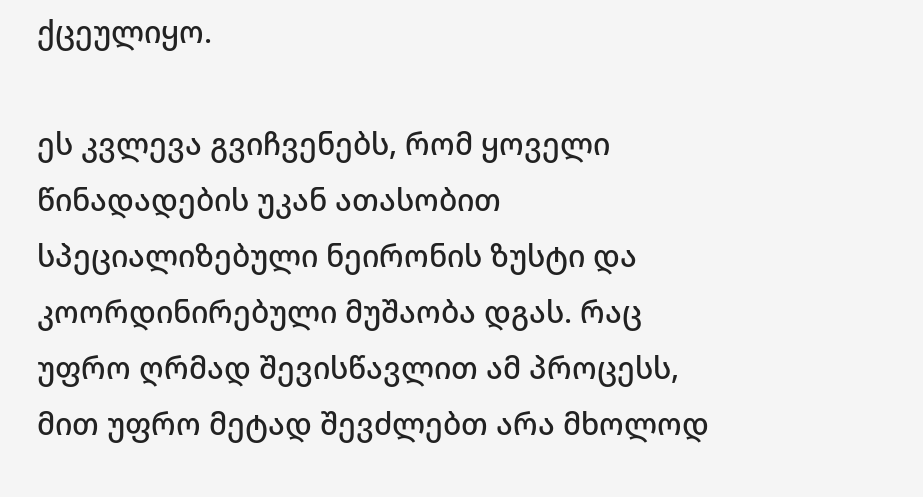ქცეულიყო.

ეს კვლევა გვიჩვენებს, რომ ყოველი წინადადების უკან ათასობით სპეციალიზებული ნეირონის ზუსტი და კოორდინირებული მუშაობა დგას. რაც უფრო ღრმად შევისწავლით ამ პროცესს, მით უფრო მეტად შევძლებთ არა მხოლოდ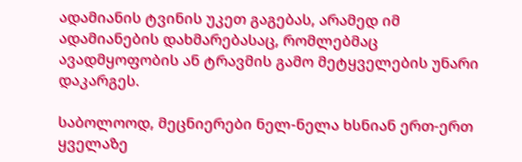ადამიანის ტვინის უკეთ გაგებას, არამედ იმ ადამიანების დახმარებასაც, რომლებმაც ავადმყოფობის ან ტრავმის გამო მეტყველების უნარი დაკარგეს.

საბოლოოდ, მეცნიერები ნელ-ნელა ხსნიან ერთ-ერთ ყველაზე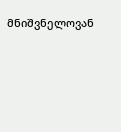მნიშვნელოვან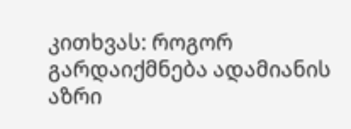კითხვას: როგორ გარდაიქმნება ადამიანის აზრი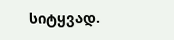სიტყვად.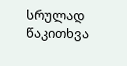სრულად წაკითხვა